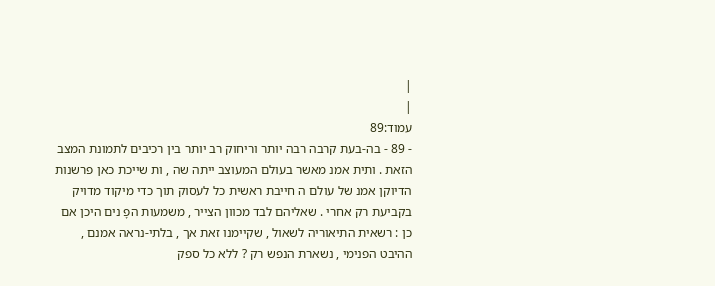|
|
עמוד:89
- 89 - בה-בעת קרבה רבה יותר וריחוק רב יותר בין רכיבים לתמונת המצב הזאת . ותית אמנ מאשר בעולם המעוצב ייתה שה , ות שייכת כאן פרשנות הדיוקן אמנ של עולם ה חייבת ראשית כל לעסוק תוך כדי מיקוד מדויק בקביעת רק אחרי . שאליהם לבד מכוון הצייר , משמעות הפָ נים היכן אם כן : רשאית התיאוריה לשאול , שקיימנו זאת אך , בלתי-נראה אמנם , ההיבט הפנימי , נשארת הנפש רק ? ללא כל ספק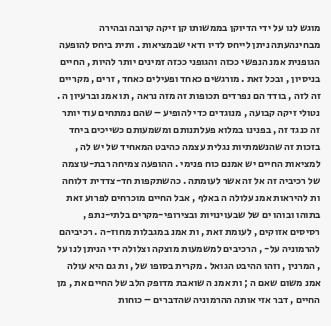מוגש לנו על ידי הדיוקן בממשותו קן זיקה קרובה ובהירה מבחינהעתה ניתן לייחס לדיו ודאי שבמציאות . ותית ביחס להופעה הגופנית אמנ הנפשי ככזה והגופני ככזה זמינים יותר להיות , החיים בניסיון , ובכל זאת . מורגשים כאחד ופעילים כאחד , זרים , מקריים זה לזה , בודד הם נפרדים תכופות זה מזה נראה , תו אמנ וברעיון ה . נטולי זיקה קבועה , מנוגדים כדי להופיע – שהם נמתחים עוד יותר זה כנגד זה , בפנינו במלוא פעלתנותם ומשמעותם כשייכים ביחד בזכות זה שהנשמתיות נגלית עצמה כהיבט המאחיד של יש לה , למציאות החיים יש אמנם כוח פנימי . ההופעה צמיחה רבת-עוצמה של רכיביה זה אל זה אשר לעומתה . כהשתקפות חד-צדדית דלוחה ות להיראות אמנ עלולה ה באלף , אבל החיים מוכרחים לפרוע זאת בתוהו ובוהו ים של שבעוינויות ובצירופי-מקרים בלתי-נתפ , רסיסים אזוקים , לעומת זאת , ות אמנ במגבלות מחוז-ה . רכיביהם להרמוניה על- , הרכיבים למשמעות מוצקה וצלולה ידי הניתן לנו על , המרנין , וזהו ההיבט הגואל . מקרית בסופו של , ות גם היא עולה אמנ משום שאם ה ; ות אמנ ה שואבת מדופק הלב של החיים את , מן החיים , דבר אזי אותה ההרמוניה שהדברים – כוחות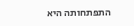התפתחותה היא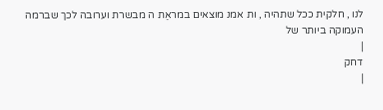לנו , חלקית ככל שתהיה , ות אמנ מוצאים במראַת ה מבשרת וערובה לכך שברמה העמוקה ביותר של
|
דחק
|